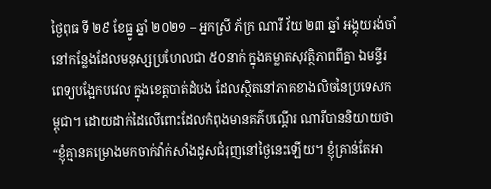ថ្ងៃពុធ ទី ២៩ ខែធ្នូ ឆ្នាំ ២០២១ – អ្នកស្រី ភ័ក្រ ណារី វ័យ ២៣ ឆ្នាំ អង្គុយរង់ចាំនៅកន្លែងដែលមនុស្សប្រហែលជា ៥០នាក់ ក្នុងគម្លាតសុវត្ថិភាពពីគ្នា ឯមន្ទីរពេទ្យបង្អែកបវេល ក្នុងខេត្តបាត់ដំបង ដែលស្ថិតនៅភាគខាងលិចនៃប្រទេសកម្ពុជា។ ដោយដាក់ដៃលើពោះដែលកំពុងមានគភ៌បណ្តើរ ណារីបាននិយាយថា “ខ្ញុំគ្មានគម្រោងមកចាក់វ៉ាក់សាំងដូសជំរុញនៅថ្ងៃនេះឡើយ។ ខ្ញុំគ្រាន់តែអា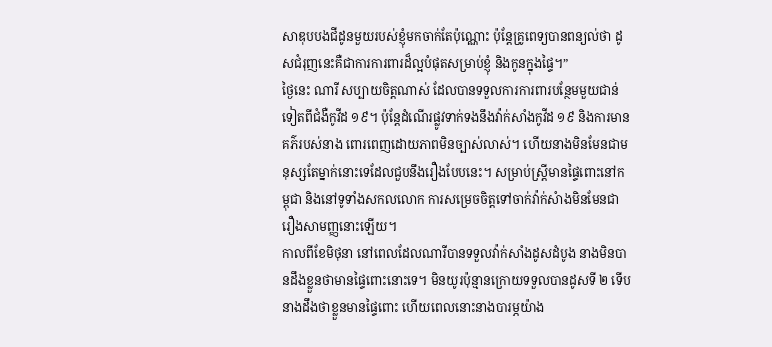សាឌុបបងជីដូនមួយរបស់ខ្ញុំមកចាក់តែប៉ុណ្ណោះ ប៉ុន្តែគ្រូពេទ្យបានពន្យល់ថា ដូសជំរុញនេះគឺជាការការពារដ៏ល្អបំផុតសម្រាប់ខ្ញុំ និងកូនក្នុងផ្ទៃ។”
ថ្ងៃនេះ ណារី សប្បាយចិត្តណាស់ ដែលបានទទួលការការពារបន្ថែមមួយជាន់ទៀតពីជំងឺកូវីដ ១៩។ ប៉ុន្តែដំណើរផ្លូវទាក់ទងនឹងវ៉ាក់សាំងកូវីដ ១៩ និងការមានគភ៌របស់នាង ពោរពេញដោយភាពមិនច្បាស់លាស់។ ហើយនាងមិនមែនជាមនុស្សតែម្នាក់នោះទេដែលជួបនឹងរឿងបែបនេះ។ សម្រាប់ស្ត្រីមានផ្ទៃពោះនៅកម្ពុជា និងនៅទូទាំងសកលលោក ការសម្រេចចិត្តទៅចាក់វ៉ាក់សំាងមិនមែនជារឿងសាមញ្ញនោះឡើយ។
កាលពីខែមិថុនា នៅពេលដែលណារីបានទទួលវ៉ាក់សាំងដូសដំបូង នាងមិនបានដឹងខ្លួនថាមានផ្ទៃពោះនោះទេ។ មិនយូរប៉ុន្មានក្រោយទទួលបានដូសទី ២ ទើបនាងដឹងថាខ្លួនមានផ្ទៃពោះ ហើយពេលនោះនាងបារម្ភយ៉ាង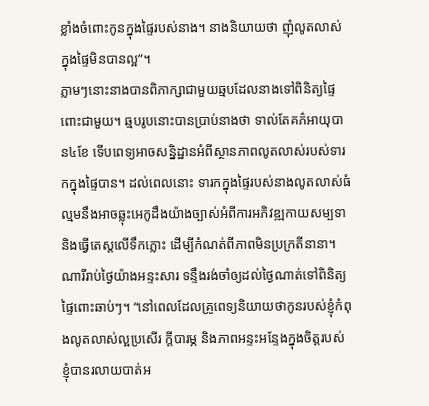ខ្លាំងចំពោះកូនក្នុងផ្ទៃរបស់នាង។ នាងនិយាយថា ញុំលូតលាស់ក្នុងផ្ទៃមិនបានល្អ”។
ភ្លាមៗនោះនាងបានពិភាក្សាជាមួយឆ្មបដែលនាងទៅពិនិត្យផ្ទៃពោះជាមួយ។ ឆ្មបរូបនោះបានប្រាប់នាងថា ទាល់តែគភ៌អាយុបាន៤ខែ ទើបពេទ្យអាចសន្និដ្ឋានអំពីស្ថានភាពលូតលាស់របស់ទារកក្នុងផ្ទៃបាន។ ដល់ពេលនោះ ទារកក្នុងផ្ទៃរបស់នាងលូតលាស់ធំល្មមនឹងអាចឆ្លុះអេកូដឹងយ៉ាងច្បាស់អំពីការអភិវឌ្ឍកាយសម្បទា និងធ្វើតេស្តលើទឹកភ្លោះ ដើម្បីកំណត់ពីភាពមិនប្រក្រតីនានា។ ណារីរាប់ថ្ងៃយ៉ាងអន្ទះសារ ទន្ទឹងរង់ចាំឲ្យដល់ថ្ងៃណាត់ទៅពិនិត្យផ្ទៃពោះឆាប់ៗ។ “នៅពេលដែលគ្រូពេទ្យនិយាយថាកូនរបស់ខ្ញុំកំពុងលូតលាស់ល្អប្រសើរ ក្តីបារម្ភ និងភាពអន្ទះអន្ទែងក្នុងចិត្តរបស់ខ្ញុំបានរលាយបាត់អ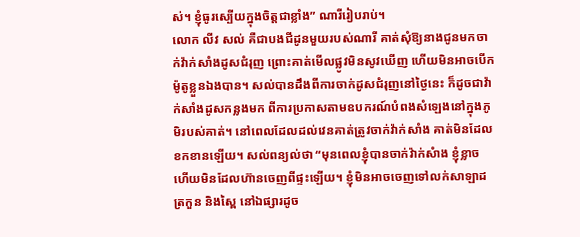ស់។ ខ្ញុំធូរស្បើយក្នុងចិត្តជាខ្លាំង” ណារីរៀបរាប់។
លោក លីវ សល់ គឺជាបងជីដូនមួយរបស់ណារី គាត់សុំឱ្យនាងជូនមកចាក់វ៉ាក់សាំងដូសជំរុញ ព្រោះគាត់មើលផ្លូវមិនសូវឃើញ ហើយមិនអាចបើកម៉ូតូខ្លួនឯងបាន។ សល់បានដឹងពីការចាក់ដូសជំរុញនៅថ្ងៃនេះ ក៏ដូចជាវ៉ាក់សាំងដូសកន្លងមក ពីការប្រកាសតាមឧបករណ៍បំពងសំឡេងនៅក្នុងភូមិរបស់គាត់។ នៅពេលដែលដល់វេនគាត់ត្រូវចាក់វ៉ាក់សាំង គាត់មិនដែលខកខានឡើយ។ សល់ពន្យល់ថា “មុនពេលខ្ញុំបានចាក់វ៉ាក់សំាង ខ្ញុំខ្លាច ហើយមិនដែលហ៊ានចេញពីផ្ទះឡើយ។ ខ្ញុំមិនអាចចេញទៅលក់សាឡាដ ត្រកួន និងស្ពៃ នៅឯផ្សារដូច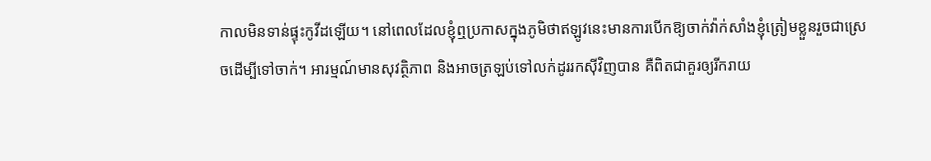កាលមិនទាន់ផ្ទុះកូវីដឡើយ។ នៅពេលដែលខ្ញុំឮប្រកាសក្នុងភូមិថាឥឡូវនេះមានការបើកឱ្យចាក់វ៉ាក់សាំងខ្ញុំត្រៀមខ្លួនរួចជាស្រេចដើម្បីទៅចាក់។ អារម្មណ៍មានសុវត្ថិភាព និងអាចត្រឡប់ទៅលក់ដូររកស៊ីវិញបាន គឺពិតជាគួរឲ្យរីករាយ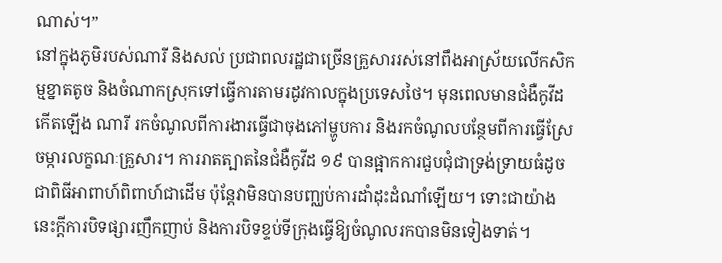ណាស់។”
នៅក្នុងភូមិរបស់ណារី និងសល់ ប្រជាពលរដ្ឋជាច្រើនគ្រួសាររស់នៅពឹងអាស្រ័យលើកសិកម្មខ្នាតតូច និងចំណាកស្រុកទៅធ្វើការតាមរដូវកាលក្នុងប្រទេសថៃ។ មុនពេលមានជំងឺកូវីដកើតឡើង ណារី រកចំណូលពីការងារធ្វើជាចុងភៅម្ហូបការ និងរកចំណូលបន្ថែមពីការធ្វើស្រែចម្ការលក្ខណៈគ្រួសារ។ ការរាតត្បាតនៃជំងឺកូវីដ ១៩ បានផ្អាកការជួបជុំជាទ្រង់ទ្រាយធំដូចជាពិធីអាពាហ៍ពិពាហ៍ជាដើម ប៉ុន្តែវាមិនបានបញ្ឈប់ការដាំដុះដំណាំឡើយ។ ទោះជាយ៉ាងនេះក្តីការបិទផ្សារញឹកញាប់ និងការបិទខ្ទប់ទីក្រុងធ្វើឱ្យចំណូលរកបានមិនទៀងទាត់។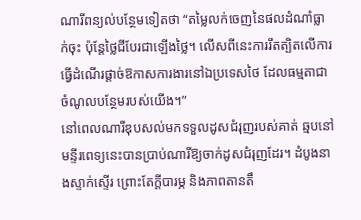ណារីពន្យល់បន្ថែមទៀតថា “តម្លៃលក់ចេញនៃផលដំណាំធ្លាក់ចុះ ប៉ុន្តែថ្លៃជីបែរជាឡើងថ្លៃ។ លើសពីនេះការរឹតត្បិតលើការធ្វើដំណើរផ្តាច់ឱកាសការងារនៅឯប្រទេសថៃ ដែលធម្មតាជាចំណូលបន្ថែមរបស់យើង។”
នៅពេលណារីឌុបសល់មកទទួលដូសជំរុញរបស់គាត់ ឆ្មបនៅមន្ទីរពេទ្យនេះបានប្រាប់ណារីឱ្យចាក់ដូសជំរុញដែរ។ ដំបូងនាងស្ទាក់ស្ទើរ ព្រោះតែក្តីបារម្ភ និងភាពតានតឹ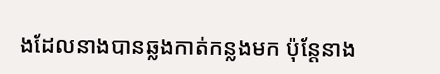ងដែលនាងបានឆ្លងកាត់កន្លងមក ប៉ុន្តែនាង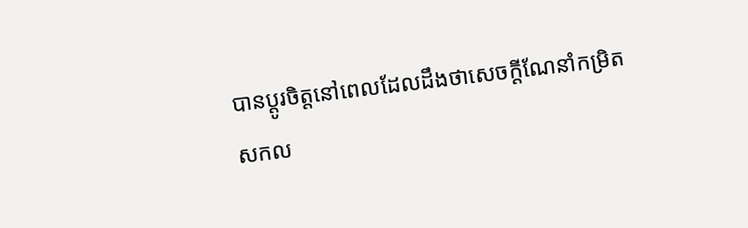បានប្តូរចិត្តនៅពេលដែលដឹងថាសេចក្តីណែនាំកម្រិតសកល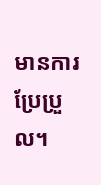មានការប្រែប្រួល។